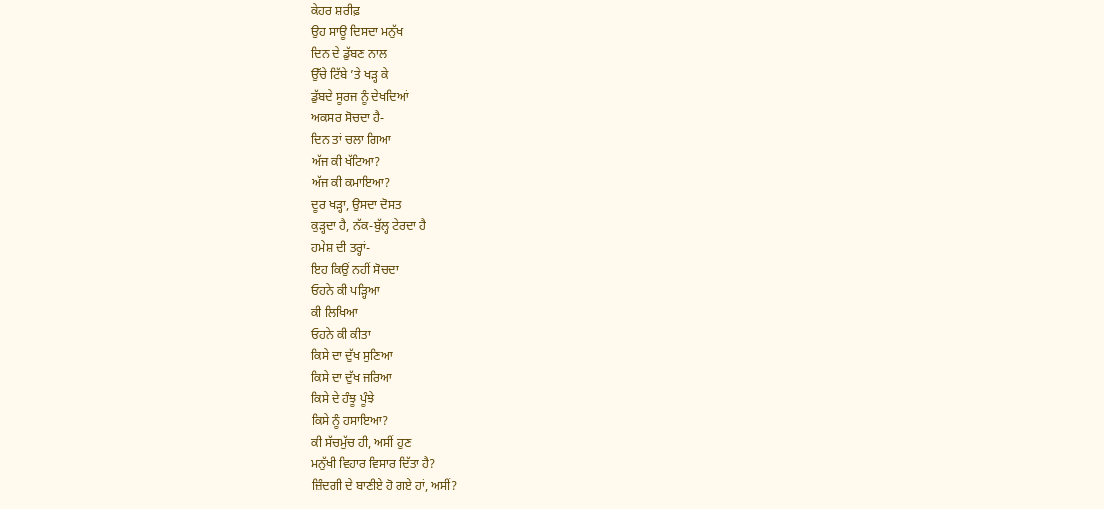ਕੇਹਰ ਸ਼ਰੀਫ਼
ਉਹ ਸਾਊ ਦਿਸਦਾ ਮਨੁੱਖ
ਦਿਨ ਦੇ ਡੁੱਬਣ ਨਾਲ
ਉੱਚੇ ਟਿੱਬੇ ’ਤੇ ਖੜ੍ਹ ਕੇ
ਡੁੱਬਦੇ ਸੂਰਜ ਨੂੰ ਦੇਖਦਿਆਂ
ਅਕਸਰ ਸੋਚਦਾ ਹੈ-
ਦਿਨ ਤਾਂ ਚਲਾ ਗਿਆ
ਅੱਜ ਕੀ ਖੱਟਿਆ?
ਅੱਜ ਕੀ ਕਮਾਇਆ?
ਦੂਰ ਖੜ੍ਹਾ, ਉਸਦਾ ਦੋਸਤ
ਕੁੜ੍ਹਦਾ ਹੈ, ਨੱਕ-ਬੁੱਲ੍ਹ ਟੇਰਦਾ ਹੈ
ਹਮੇਸ਼ ਦੀ ਤਰ੍ਹਾਂ-
ਇਹ ਕਿਉਂ ਨਹੀਂ ਸੋਚਦਾ
ਓਹਨੇ ਕੀ ਪੜ੍ਹਿਆ
ਕੀ ਲਿਖਿਆ
ਓਹਨੇ ਕੀ ਕੀਤਾ
ਕਿਸੇ ਦਾ ਦੁੱਖ ਸੁਣਿਆ
ਕਿਸੇ ਦਾ ਦੁੱਖ ਜਰਿਆ
ਕਿਸੇ ਦੇ ਹੰਝੂ ਪੂੰਝੇ
ਕਿਸੇ ਨੂੰ ਹਸਾਇਆ?
ਕੀ ਸੱਚਮੁੱਚ ਹੀ, ਅਸੀਂ ਹੁਣ
ਮਨੁੱਖੀ ਵਿਹਾਰ ਵਿਸਾਰ ਦਿੱਤਾ ਹੈ?
ਜ਼ਿੰਦਗੀ ਦੇ ਬਾਣੀਏ ਹੋ ਗਏ ਹਾਂ, ਅਸੀਂ?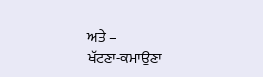ਅਤੇ –
ਖੱਟਣਾ-ਕਮਾਉਣਾ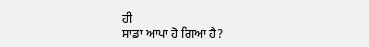ਹੀ
ਸਾਡਾ ਆਪਾ ਹੋ ਗਿਆ ਹੈ?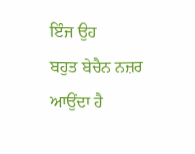ਇੰਜ ਉਹ
ਬਹੁਤ ਬੇਚੈਨ ਨਜ਼ਰ ਆਉਂਦਾ ਹੈ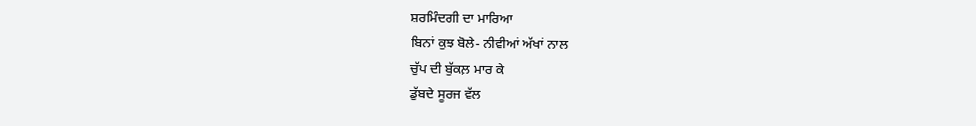ਸ਼ਰਮਿੰਦਗੀ ਦਾ ਮਾਰਿਆ
ਬਿਨਾਂ ਕੁਝ ਬੋਲੇ- ਨੀਵੀਆਂ ਅੱਖਾਂ ਨਾਲ
ਚੁੱਪ ਦੀ ਬੁੱਕਲ਼ ਮਾਰ ਕੇ
ਡੁੱਬਦੇ ਸੂਰਜ ਵੱਲ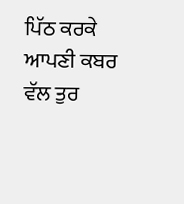ਪਿੱਠ ਕਰਕੇ
ਆਪਣੀ ਕਬਰ ਵੱਲ ਤੁਰ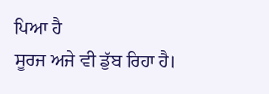ਪਿਆ ਹੈ
ਸੂਰਜ ਅਜੇ ਵੀ ਡੁੱਬ ਰਿਹਾ ਹੈ।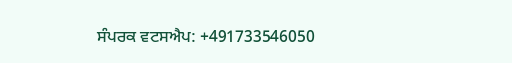ਸੰਪਰਕ ਵਟਸਐਪ: +491733546050